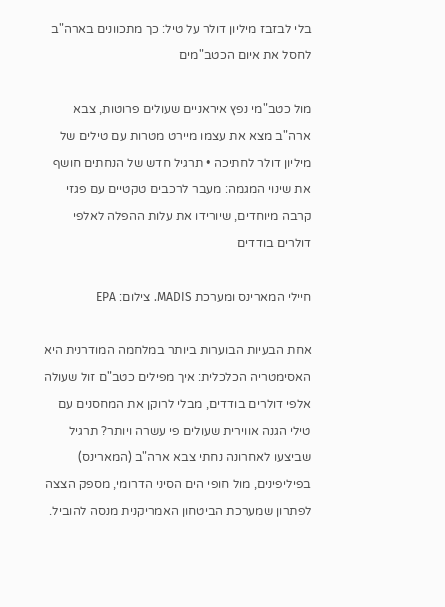בלי לבזבז מיליון דולר על טיל: כך מתכוונים בארה"ב לחסל את איום הכטב"מים

מול כטב"מי נפץ איראניים שעולים פרוטות, צבא ארה"ב מצא את עצמו מיירט מטרות עם טילים של מיליון דולר לחתיכה • תרגיל חדש של הנחתים חושף את שינוי המגמה: מעבר לרכבים טקטיים עם פגזי קרבה מיוחדים, שיורידו את עלות ההפלה לאלפי דולרים בודדים

חיילי המארינס ומערכת MADIS. צילום: EPA

אחת הבעיות הבוערות ביותר במלחמה המודרנית היא האסימטריה הכלכלית: איך מפילים כטב"ם זול שעולה אלפי דולרים בודדים, מבלי לרוקן את המחסנים עם טילי הגנה אווירית שעולים פי עשרה ויותר? תרגיל שביצעו לאחרונה נחתי צבא ארה"ב (המארינס) בפיליפינים, מול חופי הים הסיני הדרומי, מספק הצצה לפתרון שמערכת הביטחון האמריקנית מנסה להוביל.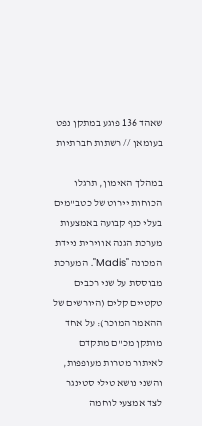שאהד 136 פוגע במתקן נפט בעומאן // רשתות חברתיות

במהלך האימון, תרגלו הכוחות יירוט של כטב"מים בעלי כנף קבועה באמצעות מערכת הגנה אווירית ניידת המכונה "Madis". המערכת מבוססת על שני רכבים טקטיים קלים (היורשים של ההאמר המוכר): על אחד מותקן מכ"ם מתקדם לאיתור מטרות מעופפות, והשני נושא טילי סטינגר לצד אמצעי לוחמה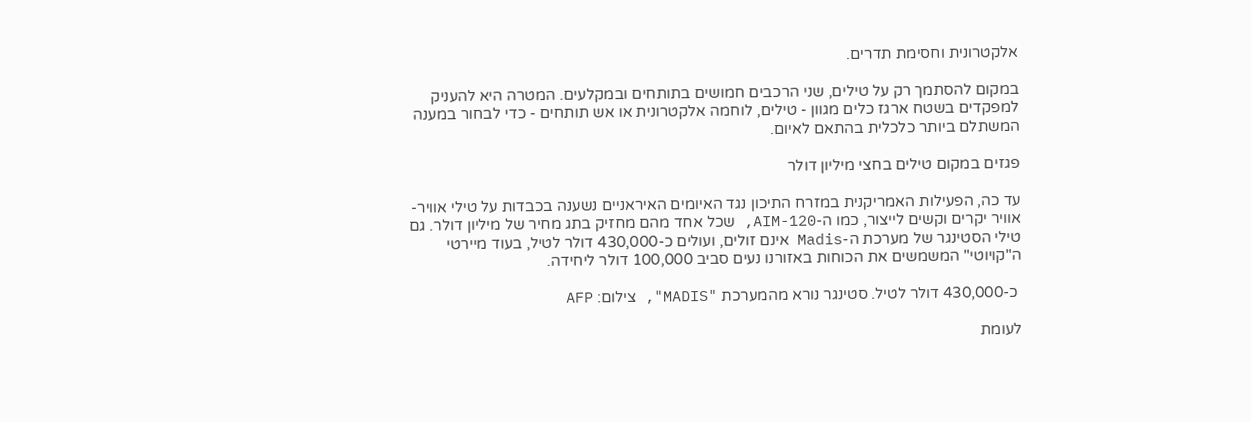אלקטרונית וחסימת תדרים.

במקום להסתמך רק על טילים, שני הרכבים חמושים בתותחים ובמקלעים. המטרה היא להעניק למפקדים בשטח ארגז כלים מגוון - טילים, לוחמה אלקטרונית או אש תותחים - כדי לבחור במענה המשתלם ביותר כלכלית בהתאם לאיום.

פגזים במקום טילים בחצי מיליון דולר

עד כה, הפעילות האמריקנית במזרח התיכון נגד האיומים האיראניים נשענה בכבדות על טילי אוויר-אוויר יקרים וקשים לייצור, כמו ה-AIM-120, שכל אחד מהם מחזיק בתג מחיר של מיליון דולר. גם טילי הסטינגר של מערכת ה-Madis אינם זולים, ועולים כ-430,000 דולר לטיל, בעוד מיירטי ה"קויוטי" המשמשים את הכוחות באזורנו נעים סביב 100,000 דולר ליחידה.

 כ-430,000 דולר לטיל. סטינגר נורא מהמערכת "MADIS", צילום: AFP

לעומת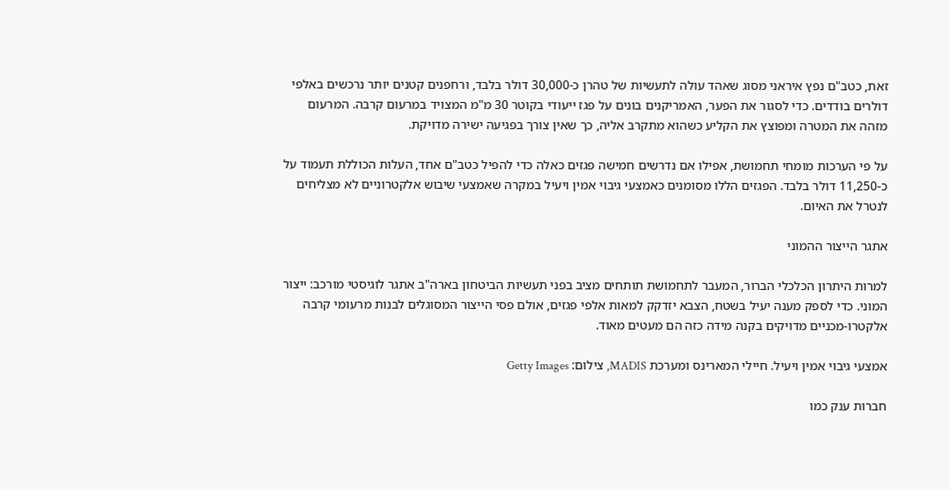זאת, כטב"ם נפץ איראני מסוג שאהד עולה לתעשיות של טהרן כ-30,000 דולר בלבד, ורחפנים קטנים יותר נרכשים באלפי דולרים בודדים. כדי לסגור את הפער, האמריקנים בונים על פגז ייעודי בקוטר 30 מ"מ המצויד במרעום קרבה. המרעום מזהה את המטרה ומפוצץ את הקליע כשהוא מתקרב אליה, כך שאין צורך בפגיעה ישירה מדויקת.

על פי הערכות מומחי תחמושת, אפילו אם נדרשים חמישה פגזים כאלה כדי להפיל כטב"ם אחד, העלות הכוללת תעמוד על כ-11,250 דולר בלבד. הפגזים הללו מסומנים כאמצעי גיבוי אמין ויעיל במקרה שאמצעי שיבוש אלקטרוניים לא מצליחים לנטרל את האיום.

אתגר הייצור ההמוני

למרות היתרון הכלכלי הברור, המעבר לתחמושת תותחים מציב בפני תעשיות הביטחון בארה"ב אתגר לוגיסטי מורכב: ייצור המוני. כדי לספק מענה יעיל בשטח, הצבא יזדקק למאות אלפי פגזים, אולם פסי הייצור המסוגלים לבנות מרעומי קרבה אלקטרו-מכניים מדויקים בקנה מידה כזה הם מעטים מאוד.

אמצעי גיבוי אמין ויעיל. חיילי המארינס ומערכת MADIS, צילום: Getty Images

חברות ענק כמו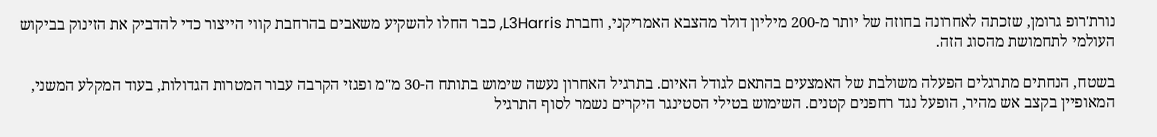נורת'רופ גרומן, שזכתה לאחרונה בחוזה של יותר מ-200 מיליון דולר מהצבא האמריקני, וחברת L3Harris, כבר החלו להשקיע משאבים בהרחבת קווי הייצור כדי להדביק את הזינוק בביקוש העולמי לתחמושת מהסוג הזה.

בשטח, הנחתים מתרגלים הפעלה משולבת של האמצעים בהתאם לגודל האיום. בתרגיל האחרון נעשה שימוש בתותח ה-30 מ"מ ופגזי הקרבה עבור המטרות הגדולות, בעוד המקלע המשני, המאופיין בקצב אש מהיר, הופעל נגד רחפנים קטנים. השימוש בטילי הסטינגר היקרים נשמר לסוף התרגיל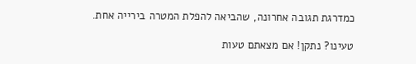כמדרגת תגובה אחרונה, שהביאה להפלת המטרה בירייה אחת.

טעינו? נתקן! אם מצאתם טעות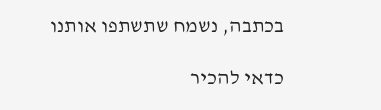בכתבה, נשמח שתשתפו אותנו

כדאי להכיר